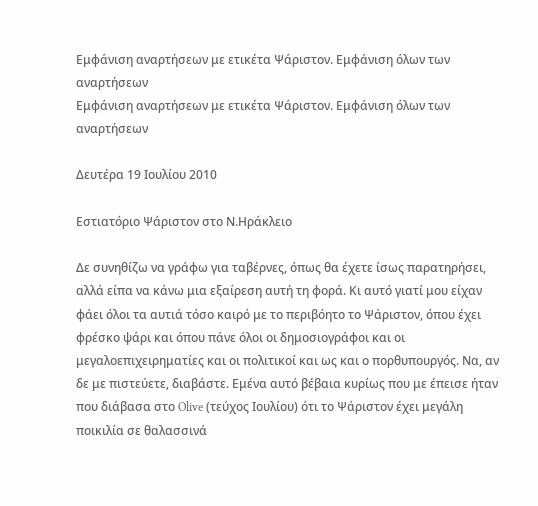Εμφάνιση αναρτήσεων με ετικέτα Ψάριστον. Εμφάνιση όλων των αναρτήσεων
Εμφάνιση αναρτήσεων με ετικέτα Ψάριστον. Εμφάνιση όλων των αναρτήσεων

Δευτέρα 19 Ιουλίου 2010

Εστιατόριο Ψάριστον στο Ν.Ηράκλειο

Δε συνηθίζω να γράφω για ταβέρνες, όπως θα έχετε ίσως παρατηρήσει, αλλά είπα να κάνω μια εξαίρεση αυτή τη φορά. Κι αυτό γιατί μου είχαν φάει όλοι τα αυτιά τόσο καιρό με το περιβόητο το Ψάριστον, όπου έχει φρέσκο ψάρι και όπου πάνε όλοι οι δημοσιογράφοι και οι μεγαλοεπιχειρηματίες και οι πολιτικοί και ως και ο πορθυπουργός. Να, αν δε με πιστεύετε, διαβάστε. Εμένα αυτό βέβαια κυρίως που με έπεισε ήταν που διάβασα στο Olive (τεύχος Ιουλίου) ότι το Ψάριστον έχει μεγάλη ποικιλία σε θαλασσινά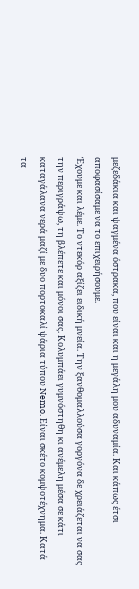μεζεδάκια και ψαγμένα όστρακα, που είναι και η μεγάλη μου αδυναμία. Και κάπως έτσι αποφασίσαμε να το επιχειρήσουμε.
Έχουμε και λέμε. Το ντεκόρ αξίζει ειδική μνεία. Την ξανθομαλλούσα γοργόνα δε χρειάζεται να σας την περιγράψω, τη βλέπετε και μόνοι σας. Κολυμπάει γυμνόστηθη κι ανέμελη μέσα σε κάτι καταγάλανα νερά μαζί με δυο πορτοκαλί ψάρια τύπου Nemo. Είναι σκέτο κομψοτέχνημα. Κατά τα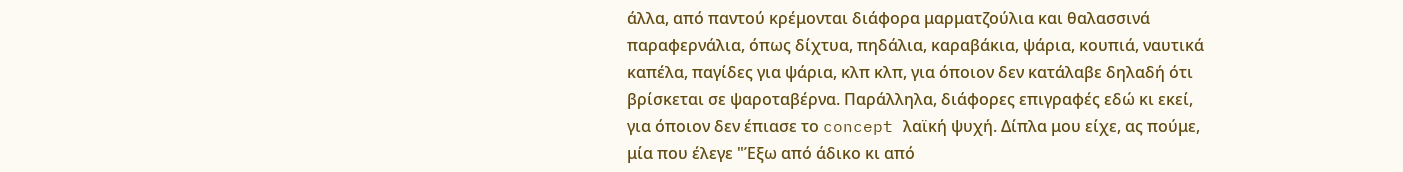άλλα, από παντού κρέμονται διάφορα μαρματζούλια και θαλασσινά παραφερνάλια, όπως δίχτυα, πηδάλια, καραβάκια, ψάρια, κουπιά, ναυτικά καπέλα, παγίδες για ψάρια, κλπ κλπ, για όποιον δεν κατάλαβε δηλαδή ότι βρίσκεται σε ψαροταβέρνα. Παράλληλα, διάφορες επιγραφές εδώ κι εκεί, για όποιον δεν έπιασε το concept λαϊκή ψυχή. Δίπλα μου είχε, ας πούμε, μία που έλεγε "Έξω από άδικο κι από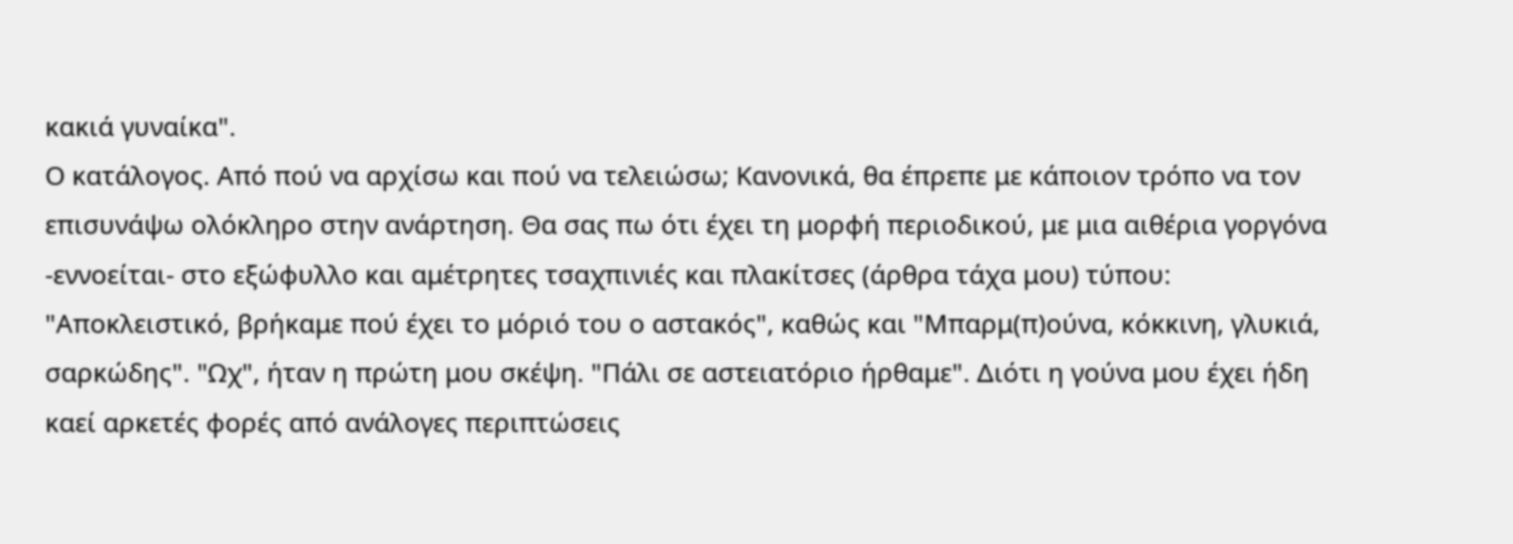κακιά γυναίκα".
Ο κατάλογος. Από πού να αρχίσω και πού να τελειώσω; Κανονικά, θα έπρεπε με κάποιον τρόπο να τον επισυνάψω ολόκληρο στην ανάρτηση. Θα σας πω ότι έχει τη μορφή περιοδικού, με μια αιθέρια γοργόνα -εννοείται- στο εξώφυλλο και αμέτρητες τσαχπινιές και πλακίτσες (άρθρα τάχα μου) τύπου: "Αποκλειστικό, βρήκαμε πού έχει το μόριό του ο αστακός", καθώς και "Μπαρμ(π)ούνα, κόκκινη, γλυκιά, σαρκώδης". "Ωχ", ήταν η πρώτη μου σκέψη. "Πάλι σε αστειατόριο ήρθαμε". Διότι η γούνα μου έχει ήδη καεί αρκετές φορές από ανάλογες περιπτώσεις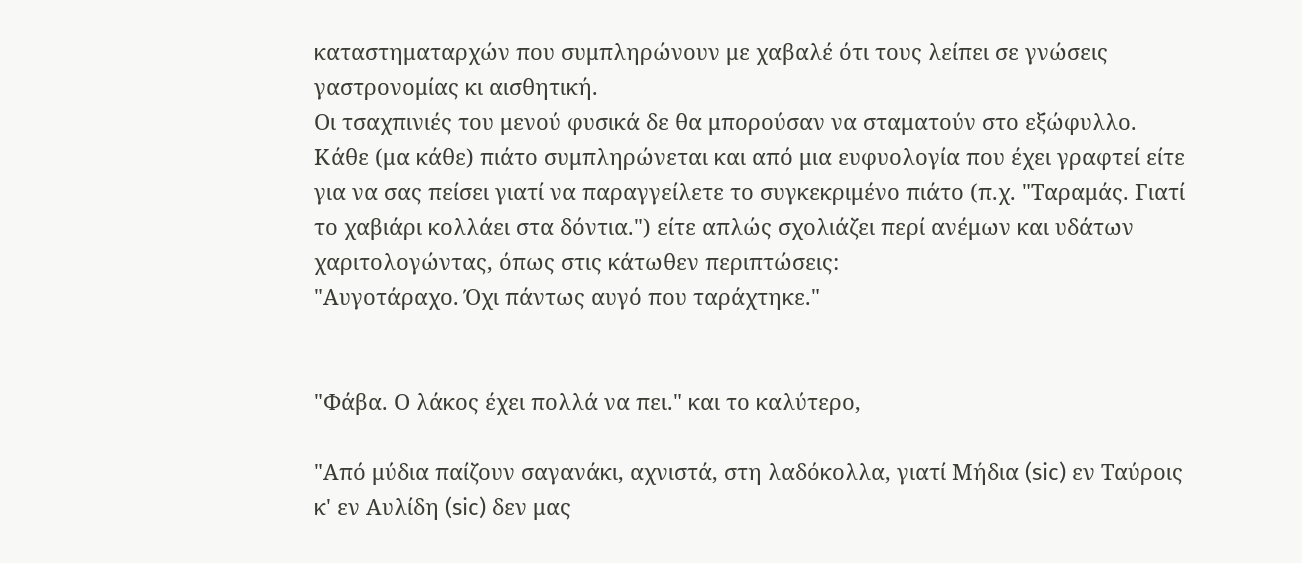καταστηματαρχών που συμπληρώνουν με χαβαλέ ότι τους λείπει σε γνώσεις γαστρονομίας κι αισθητική.
Οι τσαχπινιές του μενού φυσικά δε θα μπορούσαν να σταματούν στο εξώφυλλο. Κάθε (μα κάθε) πιάτο συμπληρώνεται και από μια ευφυολογία που έχει γραφτεί είτε για να σας πείσει γιατί να παραγγείλετε το συγκεκριμένο πιάτο (π.χ. "Ταραμάς. Γιατί το χαβιάρι κολλάει στα δόντια.") είτε απλώς σχολιάζει περί ανέμων και υδάτων χαριτολογώντας, όπως στις κάτωθεν περιπτώσεις:
"Αυγοτάραχο. Όχι πάντως αυγό που ταράχτηκε."


"Φάβα. Ο λάκος έχει πολλά να πει." και το καλύτερο,

"Από μύδια παίζουν σαγανάκι, αχνιστά, στη λαδόκολλα, γιατί Μήδια (sic) εν Ταύροις κ' εν Αυλίδη (sic) δεν μας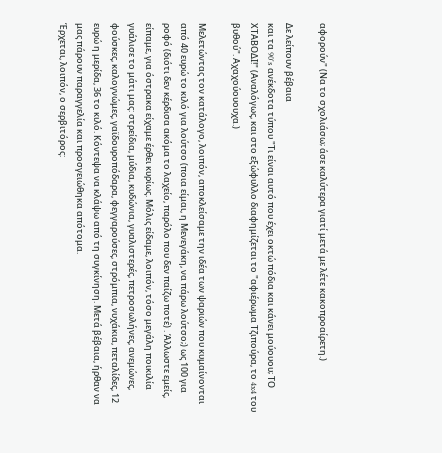αφορούν" (Να το σχολιάσω; άσε καλύτερα γιατί μετά με λέτε κακοπροαίρετη.)

Δε λείπουν βέβαια
και τα 90's ανέκδοτα τύπου "Τι είναι αυτό που έχει οκτώ πόδια και κάνει μούουου; ΤΟ ΧΤΑΒΟΔΙ!" (Αναλόγως, και στο εξώφυλλο διαφημίζεται το "αφιέρωμα Τζιπούρα, το 4x4 του βυθού". Αχαχούουουχα.)

Μελετώντας τον κατάλογο, λοιπόν, αποκλείσαμε την ιδέα των ψαριών που κυμαίνονται από 40 ευρώ το κιλό για λούτσο (ποια είμαι, η Μενεγάκη, να πάρω λούτσο;) ως 100 για ροφό (διότι δεν κέρδισα ακόμα το λαχείο, παρόλο που δεν παίζω ποτέ) . Άλλωστε εμείς, είπαμε, για όστρακα είχαμε έρθει κυρίως. Μόλις είδαμε, λοιπόν, τόσο μεγάλη ποικιλία γυάλισε το μάτι μας: στρείδια, μύδια, κυδώνια, γυαλιστερές, πετροσωλήνες, ανεμώνες, φούσκες, καλογνώμες, γαϊδουροπόδαρα, φεγγαρούσες, στρόμπια, νυχάκια, πεταλίδες, 12 ευρώ η μερίδα, 36 το κιλό. Κόντεψα να κλάψω από τη συγκίνηση. Μετά βέβαια, ήρθαν να μας πάρουν παραγγελία και προσγειώθηκα απότομα.
Έρχεται, λοιπόν, ο σερβιτόρος: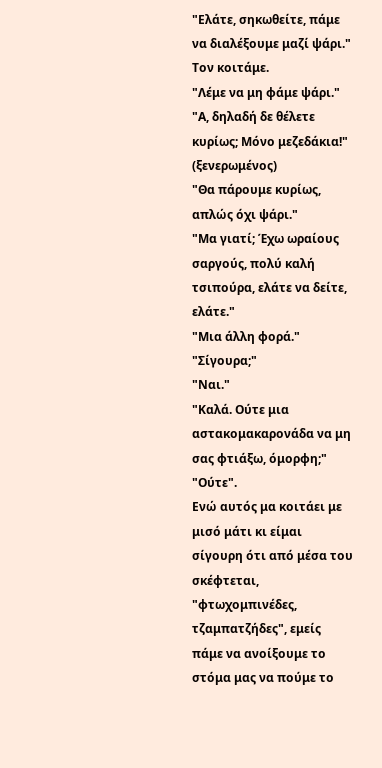"Ελάτε, σηκωθείτε, πάμε να διαλέξουμε μαζί ψάρι."
Τον κοιτάμε.
"Λέμε να μη φάμε ψάρι."
"Α, δηλαδή δε θέλετε κυρίως; Μόνο μεζεδάκια!" (ξενερωμένος)
"Θα πάρουμε κυρίως, απλώς όχι ψάρι."
"Μα γιατί; Έχω ωραίους σαργούς, πολύ καλή τσιπούρα, ελάτε να δείτε, ελάτε."
"Μια άλλη φορά."
"Σίγουρα;"
"Ναι."
"Καλά. Ούτε μια αστακομακαρονάδα να μη σας φτιάξω, όμορφη;"
"Ούτε".
Ενώ αυτός μα κοιτάει με μισό μάτι κι είμαι σίγουρη ότι από μέσα του σκέφτεται, "φτωχομπινέδες, τζαμπατζήδες", εμείς πάμε να ανοίξουμε το στόμα μας να πούμε το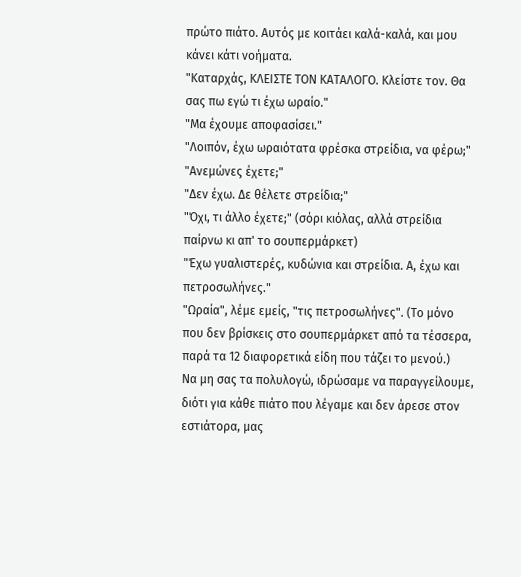πρώτο πιάτο. Αυτός με κοιτάει καλά-καλά, και μου κάνει κάτι νοήματα.
"Καταρχάς, ΚΛΕΙΣΤΕ ΤΟΝ ΚΑΤΑΛΟΓΟ. Κλείστε τον. Θα σας πω εγώ τι έχω ωραίο."
"Μα έχουμε αποφασίσει."
"Λοιπόν, έχω ωραιότατα φρέσκα στρείδια, να φέρω;"
"Ανεμώνες έχετε;"
"Δεν έχω. Δε θέλετε στρείδια;"
"Όχι, τι άλλο έχετε;" (σόρι κιόλας, αλλά στρείδια παίρνω κι απ' το σουπερμάρκετ)
"Έχω γυαλιστερές, κυδώνια και στρείδια. Α, έχω και πετροσωλήνες."
"Ωραία", λέμε εμείς, "τις πετροσωλήνες". (Το μόνο που δεν βρίσκεις στο σουπερμάρκετ από τα τέσσερα, παρά τα 12 διαφορετικά είδη που τάζει το μενού.)
Να μη σας τα πολυλογώ, ιδρώσαμε να παραγγείλουμε, διότι για κάθε πιάτο που λέγαμε και δεν άρεσε στον εστιάτορα, μας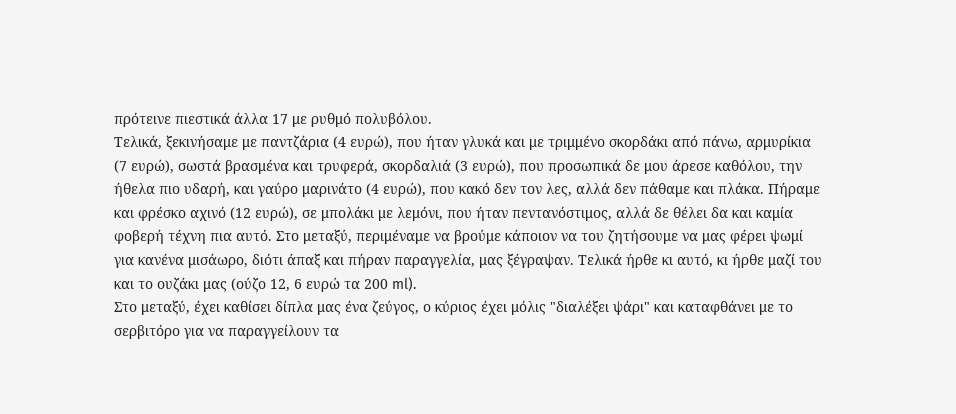πρότεινε πιεστικά άλλα 17 με ρυθμό πολυβόλου.
Τελικά, ξεκινήσαμε με παντζάρια (4 ευρώ), που ήταν γλυκά και με τριμμένο σκορδάκι από πάνω, αρμυρίκια (7 ευρώ), σωστά βρασμένα και τρυφερά, σκορδαλιά (3 ευρώ), που προσωπικά δε μου άρεσε καθόλου, την ήθελα πιο υδαρή, και γαύρο μαρινάτο (4 ευρώ), που κακό δεν τον λες, αλλά δεν πάθαμε και πλάκα. Πήραμε και φρέσκο αχινό (12 ευρώ), σε μπολάκι με λεμόνι, που ήταν πεντανόστιμος, αλλά δε θέλει δα και καμία φοβερή τέχνη πια αυτό. Στο μεταξύ, περιμέναμε να βρούμε κάποιον να του ζητήσουμε να μας φέρει ψωμί για κανένα μισάωρο, διότι άπαξ και πήραν παραγγελία, μας ξέγραψαν. Τελικά ήρθε κι αυτό, κι ήρθε μαζί του και το ουζάκι μας (ούζο 12, 6 ευρώ τα 200 ml).
Στο μεταξύ, έχει καθίσει δίπλα μας ένα ζεύγος, ο κύριος έχει μόλις "διαλέξει ψάρι" και καταφθάνει με το σερβιτόρο για να παραγγείλουν τα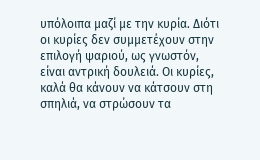υπόλοιπα μαζί με την κυρία. Διότι οι κυρίες δεν συμμετέχουν στην επιλογή ψαριού, ως γνωστόν, είναι αντρική δουλειά. Οι κυρίες, καλά θα κάνουν να κάτσουν στη σπηλιά, να στρώσουν τα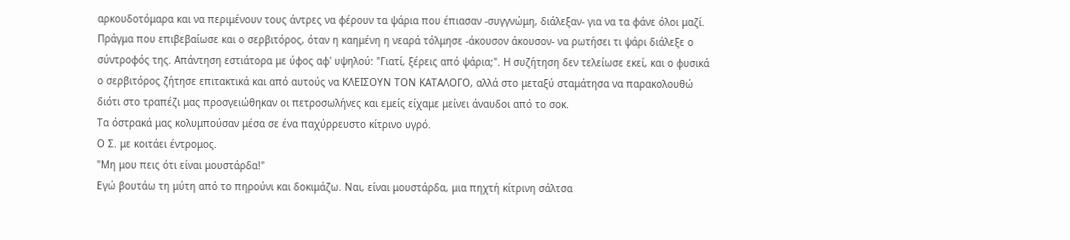αρκουδοτόμαρα και να περιμένουν τους άντρες να φέρουν τα ψάρια που έπιασαν -συγγνώμη, διάλεξαν- για να τα φάνε όλοι μαζί. Πράγμα που επιβεβαίωσε και ο σερβιτόρος, όταν η καημένη η νεαρά τόλμησε -άκουσον άκουσον- να ρωτήσει τι ψάρι διάλεξε ο σύντροφός της. Απάντηση εστιάτορα με ύφος αφ' υψηλού: "Γιατί, ξέρεις από ψάρια;". Η συζήτηση δεν τελείωσε εκεί, και ο φυσικά ο σερβιτόρος ζήτησε επιτακτικά και από αυτούς να ΚΛΕΙΣΟΥΝ ΤΟΝ ΚΑΤΑΛΟΓΟ, αλλά στο μεταξύ σταμάτησα να παρακολουθώ διότι στο τραπέζι μας προσγειώθηκαν οι πετροσωλήνες και εμείς είχαμε μείνει άναυδοι από το σοκ.
Τα όστρακά μας κολυμπούσαν μέσα σε ένα παχύρρευστο κίτρινο υγρό.
Ο Σ. με κοιτάει έντρομος.
"Μη μου πεις ότι είναι μουστάρδα!"
Εγώ βουτάω τη μύτη από το πηρούνι και δοκιμάζω. Ναι, είναι μουστάρδα, μια πηχτή κίτρινη σάλτσα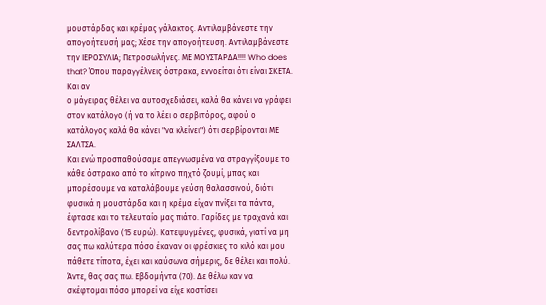μουστάρδας και κρέμας γάλακτος. Αντιλαμβάνεστε την απογοήτευσή μας; Χέσε την απογοήτευση. Αντιλαμβάνεστε την ΙΕΡΟΣΥΛΙΑ; Πετροσωλήνες. ΜΕ ΜΟΥΣΤΑΡΔΑ!!!! Who does that? Όπου παραγγέλνεις όστρακα, εννοείται ότι είναι ΣΚΕΤΑ. Και αν
ο μάγειρας θέλει να αυτοσχεδιάσει, καλά θα κάνει να γράφει στον κατάλογο (ή να το λέει ο σερβιτόρος, αφού ο κατάλογος καλά θα κάνει "να κλείνει") ότι σερβίρονται ΜΕ ΣΑΛΤΣΑ.
Και ενώ προσπαθούσαμε απεγνωσμένα να στραγγίξουμε το κάθε όστρακο από το κίτρινο πηχτό ζουμί, μπας και μπορέσουμε να καταλάβουμε γεύση θαλασσινού, διότι φυσικά η μουστάρδα και η κρέμα είχαν πνίξει τα πάντα, έφτασε και το τελευταίο μας πιάτο. Γαρίδες με τραχανά και δεντρολίβανο (15 ευρώ). Κατεψυγμένες, φυσικά, γιατί να μη σας πω καλύτερα πόσο έκαναν οι φρέσκιες το κιλό και μου πάθετε τίποτα, έχει και καύσωνα σήμερις, δε θέλει και πολύ. Άντε, θας σας πω. Εβδομήντα (70). Δε θέλω καν να σκέφτομαι πόσο μπορεί να είχε κοστίσει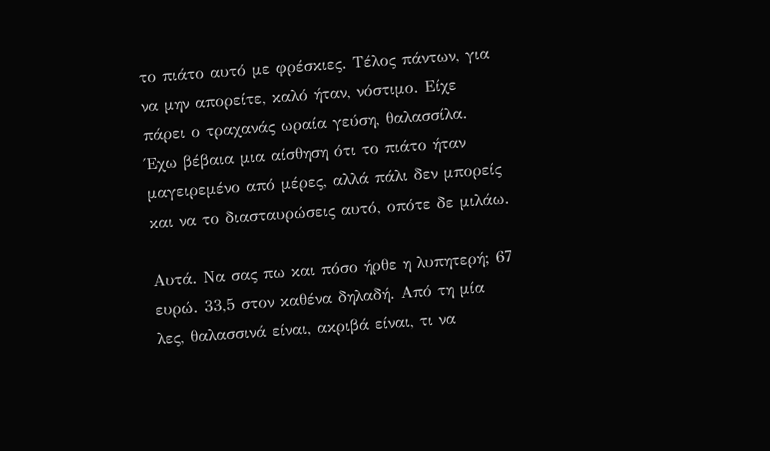το πιάτο αυτό με φρέσκιες. Τέλος πάντων, για να μην απορείτε, καλό ήταν, νόστιμο. Είχε πάρει ο τραχανάς ωραία γεύση, θαλασσίλα. Έχω βέβαια μια αίσθηση ότι το πιάτο ήταν μαγειρεμένο από μέρες, αλλά πάλι δεν μπορείς και να το διασταυρώσεις αυτό, οπότε δε μιλάω.

Αυτά. Να σας πω και πόσο ήρθε η λυπητερή; 67 ευρώ. 33,5 στον καθένα δηλαδή. Από τη μία λες, θαλασσινά είναι, ακριβά είναι, τι να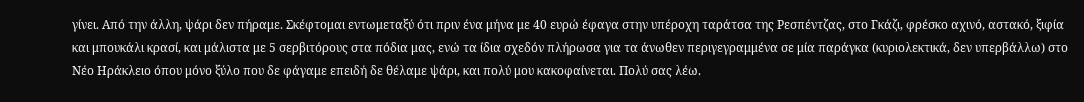γίνει. Από την άλλη, ψάρι δεν πήραμε. Σκέφτομαι εντωμεταξύ ότι πριν ένα μήνα με 40 ευρώ έφαγα στην υπέροχη ταράτσα της Ρεσπέντζας, στο Γκάζι, φρέσκο αχινό, αστακό, ξιφία και μπουκάλι κρασί, και μάλιστα με 5 σερβιτόρους στα πόδια μας, ενώ τα ίδια σχεδόν πλήρωσα για τα άνωθεν περιγεγραμμένα σε μία παράγκα (κυριολεκτικά, δεν υπερβάλλω) στο Νέο Ηράκλειο όπου μόνο ξύλο που δε φάγαμε επειδή δε θέλαμε ψάρι, και πολύ μου κακοφαίνεται. Πολύ σας λέω.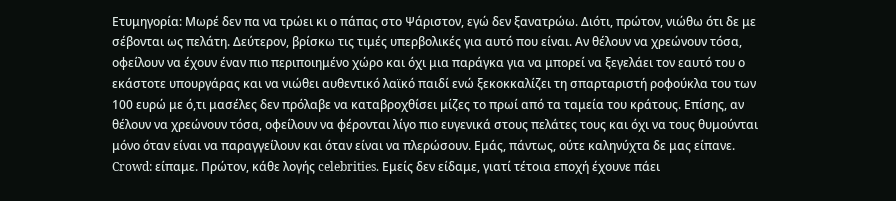Ετυμηγορία: Μωρέ δεν πα να τρώει κι ο πάπας στο Ψάριστον, εγώ δεν ξανατρώω. Διότι, πρώτον, νιώθω ότι δε με σέβονται ως πελάτη. Δεύτερον, βρίσκω τις τιμές υπερβολικές για αυτό που είναι. Αν θέλουν να χρεώνουν τόσα, οφείλουν να έχουν έναν πιο περιποιημένο χώρο και όχι μια παράγκα για να μπορεί να ξεγελάει τον εαυτό του ο εκάστοτε υπουργάρας και να νιώθει αυθεντικό λαϊκό παιδί ενώ ξεκοκκαλίζει τη σπαρταριστή ροφούκλα του των 100 ευρώ με ό,τι μασέλες δεν πρόλαβε να καταβροχθίσει μίζες το πρωί από τα ταμεία του κράτους. Επίσης, αν θέλουν να χρεώνουν τόσα, οφείλουν να φέρονται λίγο πιο ευγενικά στους πελάτες τους και όχι να τους θυμούνται μόνο όταν είναι να παραγγείλουν και όταν είναι να πλερώσουν. Εμάς, πάντως, ούτε καληνύχτα δε μας είπανε.
Crowd: είπαμε. Πρώτον, κάθε λογής celebrities. Εμείς δεν είδαμε, γιατί τέτοια εποχή έχουνε πάει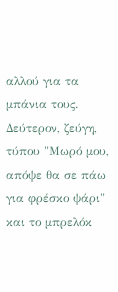αλλού για τα μπάνια τους. Δεύτερον, ζεύγη, τύπου "Μωρό μου, απόψε θα σε πάω για φρέσκο ψάρι" και το μπρελόκ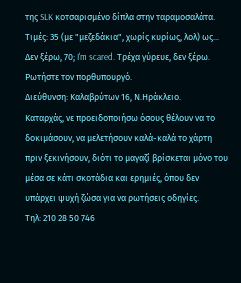της SLK κοτσαρισμένο δίπλα στην ταραμοσαλάτα.
Τιμές: 35 (με "μεζεδάκια", χωρίς κυρίως, λολ) ως... Δεν ξέρω, 70; I'm scared. Τρέχα γύρευε, δεν ξέρω. Ρωτήστε τον πορθυπουργό.
Διεύθυνση: Καλαβρύτων 16, Ν.Ηράκλειο.
Καταρχάς, νε προειδοποιήσω όσους θέλουν να το δοκιμάσουν, να μελετήσουν καλά-καλά το χάρτη πριν ξεκινήσουν, διότι το μαγαζί βρίσκεται μόνο του μέσα σε κάτι σκοτάδια και ερημιές, όπου δεν υπάρχει ψυχή ζώσα για να ρωτήσεις οδηγίες.
Τηλ: 210 28 50 746